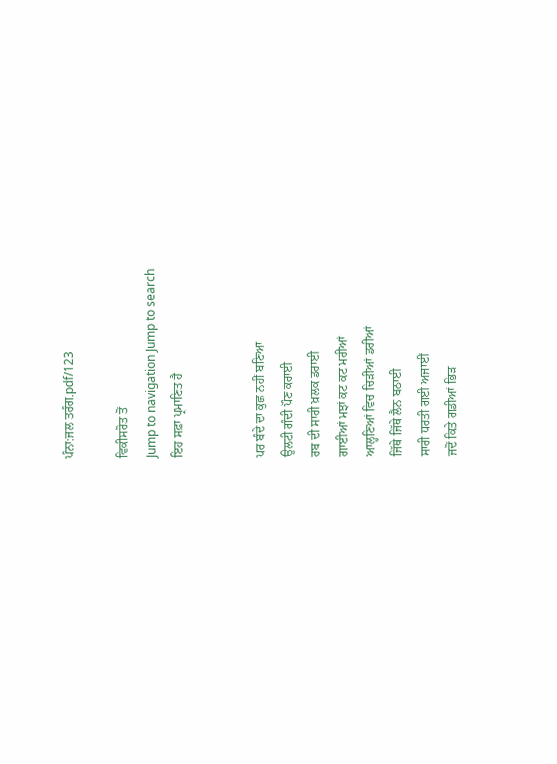ਪੰਨਾ:ਜਲ ਤਰੰਗ.pdf/123

ਵਿਕੀਸਰੋਤ ਤੋਂ
Jump to navigation Jump to search
ਇਹ ਸਫ਼ਾ ਪ੍ਰਮਾਣਿਤ ਹੈ


ਪਰ ਬੰਦੇ ਦਾ ਕੁਛ ਨਹੀਂ ਬਣਿਆ
ਉਲਟੀ ਗੰਦੀ ਪੌਣ ਕਰਾਈ
ਰਬ ਦੀ ਸਾਰੀ ਖ਼ਲਕ ਡਰਾਈ
ਗਾਈਆਂ ਮਝਾਂ ਕਟ ਕਟ ਮਰੀਆਂ
ਆਲ੍ਹਣਿਆਂ ਵਿਚ ਚਿੜੀਆਂ ਡਰੀਆਂ
ਜਿੱਥੇ ਜਿੱਥੇ ਲੈਨ ਬਠਾਈ
ਸਾਰੀ ਧਰਤੀ ਗਈ ਅਜਾਈਂ
ਜਦੋਂ ਕਿਤੇ ਗਡੀਆਂ ਭਿੜ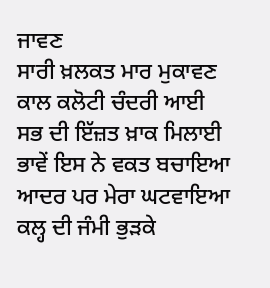ਜਾਵਣ
ਸਾਰੀ ਖ਼ਲਕਤ ਮਾਰ ਮੁਕਾਵਣ
ਕਾਲ ਕਲੋਟੀ ਚੰਦਰੀ ਆਈ
ਸਭ ਦੀ ਇੱਜ਼ਤ ਖ਼ਾਕ ਮਿਲਾਈ
ਭਾਵੇਂ ਇਸ ਨੇ ਵਕਤ ਬਚਾਇਆ
ਆਦਰ ਪਰ ਮੇਰਾ ਘਟਵਾਇਆ
ਕਲ੍ਹ ਦੀ ਜੰਮੀ ਭੁੜਕੇ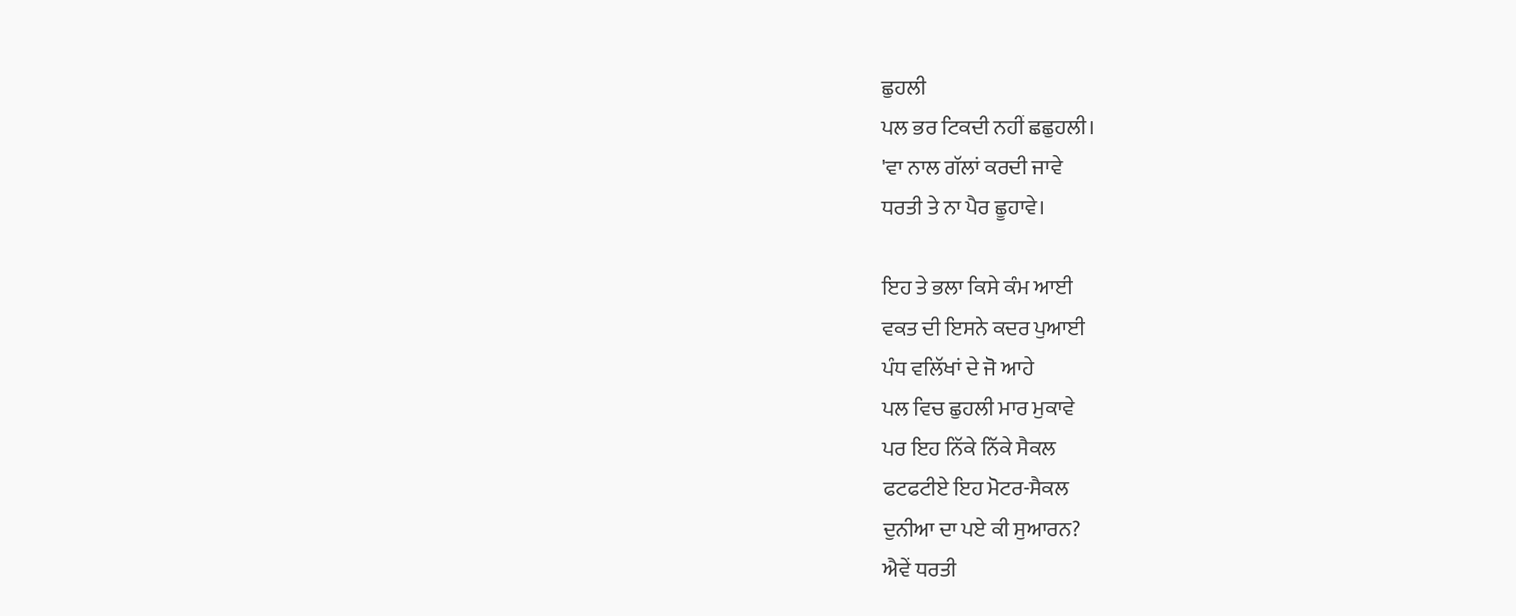ਛੁਹਲੀ
ਪਲ ਭਰ ਟਿਕਦੀ ਨਹੀਂ ਛਛੁਹਲੀ।
'ਵਾ ਨਾਲ ਗੱਲਾਂ ਕਰਦੀ ਜਾਵੇ
ਧਰਤੀ ਤੇ ਨਾ ਪੈਰ ਛੂਹਾਵੇ।

ਇਹ ਤੇ ਭਲਾ ਕਿਸੇ ਕੰਮ ਆਈ
ਵਕਤ ਦੀ ਇਸਨੇ ਕਦਰ ਪੁਆਈ
ਪੰਧ ਵਲਿੱਖਾਂ ਦੇ ਜੋ ਆਹੇ
ਪਲ ਵਿਚ ਛੁਹਲੀ ਮਾਰ ਮੁਕਾਵੇ
ਪਰ ਇਹ ਨਿੱਕੇ ਨਿੱਕੇ ਸੈਕਲ
ਫਟਫਟੀਏ ਇਹ ਮੋਟਰ-ਸੈਕਲ
ਦੁਨੀਆ ਦਾ ਪਏ ਕੀ ਸੁਆਰਨ?
ਐਵੇਂ ਧਰਤੀ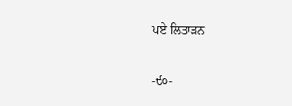ਪਏ ਲਿਤਾੜਨ

-੯੦-